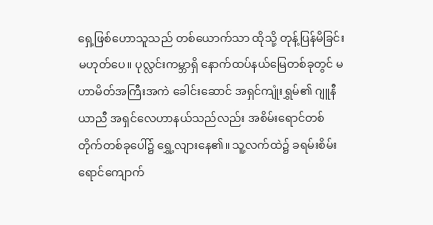ရှေ့ဖြစ်ဟောသူသည် တစ်ယောက်သာ ထိုသို့ တုန့်ပြန်မိခြင်း မဟုတ်ပေ။ ပုလ္လင်းကမ္ဘာရှိ နောက်ထပ်နယ်မြေတစ်ခုတွင် မဟာမိတ်အကြီးအကဲ ခေါင်းဆောင် အရှင်ကျုံးရွှမ်၏ ဂျူနီယာညီ အရှင်လေဟာနယ်သည်လည်း အစိမ်းရောင်တစ်တိုက်တစ်ခုပေါ်၌ ရွှေ့လျားနေ၏။ သူ့လက်ထဲ၌ ခရမ်းစိမ်းရောင်ကျောက်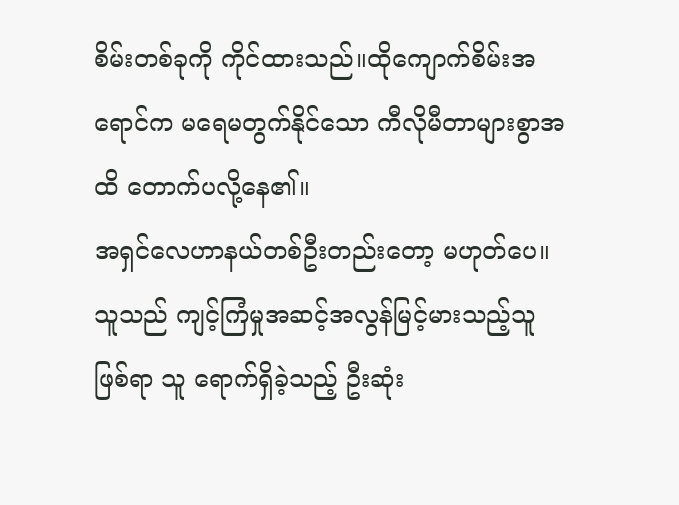စိမ်းတစ်ခုကို ကိုင်ထားသည်။ထိုကျောက်စိမ်းအရောင်က မရေမတွက်နိုင်သော ကီလိုမီတာများစွာအထိ တောက်ပလို့နေ၏။
အရှင်လေဟာနယ်တစ်ဦးတည်းတော့ မဟုတ်ပေ။ သူသည် ကျင့်ကြံမှုအဆင့်အလွန်မြင့်မားသည့်သူ ဖြစ်ရာ သူ ရောက်ရှိခဲ့သည့် ဦးဆုံး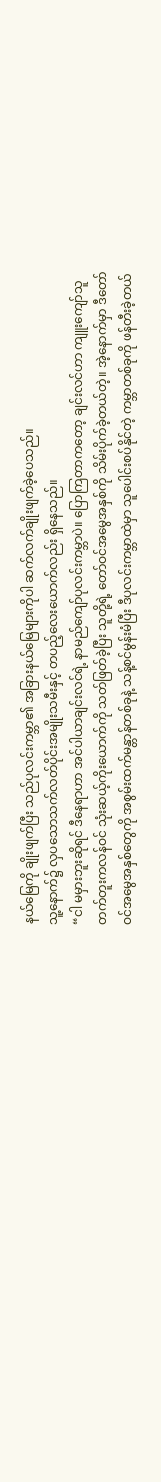နယ်မြေကို ချိုးဖျက်ပြီး သည်ပုလင်းကမ္ဘာ၏ အခြားနယ်မြေများကိုပါ ဆက်လက်ချိုးဖျက်ခဲ့ပေသည်။
သူ့နောက်၌ လှပသောသက်လတ်ပိုင်းအမျိုးသမီးနှင့် တပည့်လေးယောက်လည်း ရှိနေသည်။
“ငါ မမှားဘူးဆိုရင် ဒီနေရာဟာ အင်ပါယာချင်းလင်ရဲ့ နာမည်ကျော်ပုလင်းကမ္ဘာပဲ။ ပြောကြတာကတော့ ချင်းလင်ဟာ ကျူးကျော်သူ တက်တူးကလန်ဝင် သုံးဆယ့်ကိုးယောက်ကို သတ်ဖြတ်ခဲ့ပြီး သူတို့ရဲ့ တော်ဝင်အမွေအနှစ်ကို သိမ်းပိုက်ခဲ့တယ်တဲ့။ အဲ့နောက်မှာ ဒီတော်ဝင်အမွေအနှစ်တွေကို အစွမ်းထက်မန္တာန်တစ်ခုနဲ့ သန့်စင်မွန်းမံပြီး ဒီပုလင်းကမ္ဘာထဲမှာ သူပေါင်းစပ်နိုင်တဲ့ ကမ္ဘာတစ်ခုကို ဖန်တီးခဲ့တယ်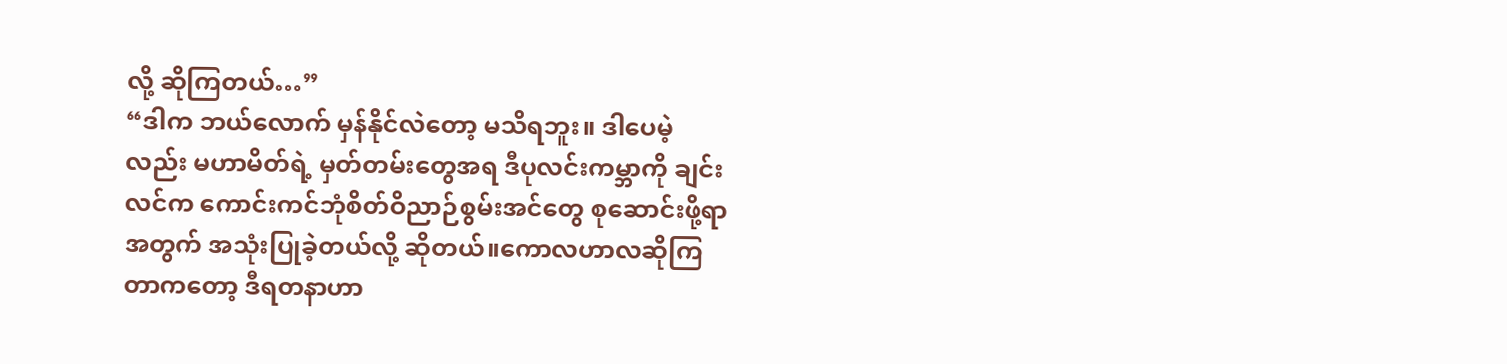လို့ ဆိုကြတယ်…”
“ဒါက ဘယ်လောက် မှန်နိုင်လဲတော့ မသိရဘူး။ ဒါပေမဲ့လည်း မဟာမိတ်ရဲ့ မှတ်တမ်းတွေအရ ဒီပုလင်းကမ္ဘာကို ချင်းလင်က ကောင်းကင်ဘုံစိတ်ဝိညာဉ်စွမ်းအင်တွေ စုဆောင်းဖို့ရာအတွက် အသုံးပြုခဲ့တယ်လို့ ဆိုတယ်။ကောလဟာလဆိုကြတာကတော့ ဒီရတနာဟာ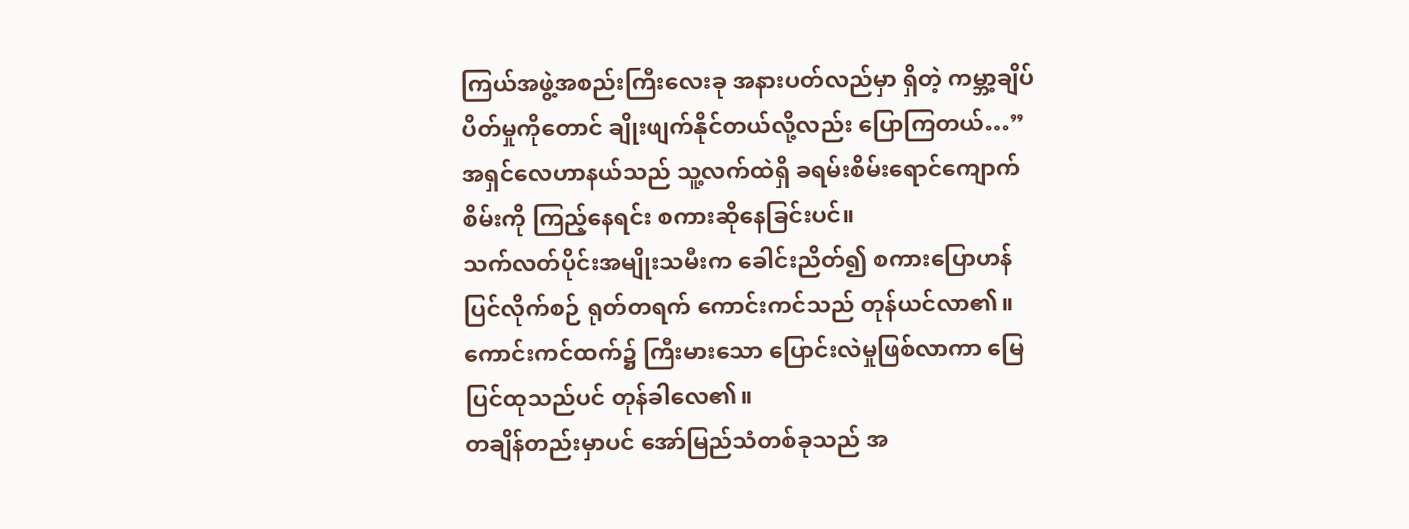ကြယ်အဖွဲ့အစည်းကြီးလေးခု အနားပတ်လည်မှာ ရှိတဲ့ ကမ္ဘာ့ချိပ်ပိတ်မှုကိုတောင် ချိုးဖျက်နိုင်တယ်လို့လည်း ပြောကြတယ်…”
အရှင်လေဟာနယ်သည် သူ့လက်ထဲရှိ ခရမ်းစိမ်းရောင်ကျောက်စိမ်းကို ကြည့်နေရင်း စကားဆိုနေခြင်းပင်။
သက်လတ်ပိုင်းအမျိုးသမီးက ခေါင်းညိတ်၍ စကားပြောဟန် ပြင်လိုက်စဉ် ရုတ်တရက် ကောင်းကင်သည် တုန်ယင်လာ၏။ ကောင်းကင်ထက်၌ ကြီးမားသော ပြောင်းလဲမှုဖြစ်လာကာ မြေပြင်ထုသည်ပင် တုန်ခါလေ၏။
တချိန်တည်းမှာပင် အော်မြည်သံတစ်ခုသည် အ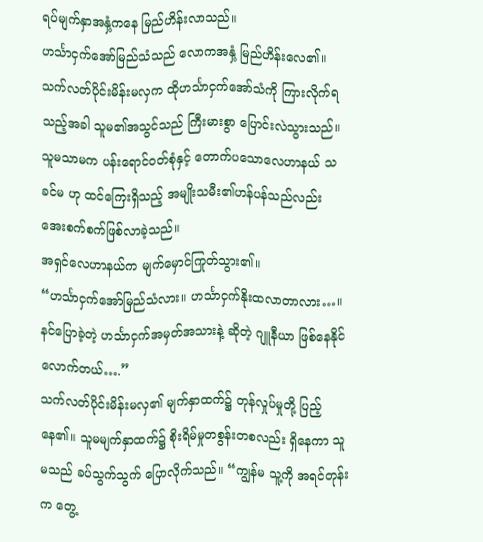ရပ်မျက်နှာအနှံ့ကနေ မြည်ဟိန်းလာသည်။
ဟင်္သာငှက်အော်မြည်သံသည် လောကအနှံ့ မြည်ဟိန်းလေ၏။
သက်လတ်ပိုင်းမိန်းမလှက ထိုဟင်္သာငှက်အော်သံကို ကြားလိုက်ရသည့်အခါ သူမ၏အသွင်သည် ကြီးမားစွာ ပြောင်းလဲသွားသည်။ သူမသာမက ပန်းရောင်ဝတ်စုံနှင့် တောက်ပသောလေဟာနယ် သခင်မ ဟု ထင်ကြေးရှိသည့် အမျိုးသမီး၏ဟန်ပန်သည်လည်း အေးစက်စက်ဖြစ်လာခဲ့သည်။
အရှင်လေဟာနယ်က မျက်မှောင်ကြုတ်သွား၏။
“ဟင်္သာငှက်အော်မြည်သံလား။ ဟင်္သာငှက်နိုးထလာတာလား…။ နင်ပြောခဲ့တဲ့ ဟင်္သာငှက်အမှတ်အသားနဲ့ ဆိုတဲ့ ဂျူနီယာ ဖြစ်နေနိုင်လောက်တယ်….”
သက်လတ်ပိုင်းမိန်းမလှ၏ မျက်နှာထက်၌ တုန်လှုပ်မှုတို့ ပြည့်နေ၏။ သူမမျက်နှာထက်၌ စိုးရိမ်မှုတစွန်းတစလည်း ရှိနေကာ သူမသည် ခပ်သွက်သွက် ပြောလိုက်သည်။ “ကျွန်မ သူ့ကို အရင်တုန်းက တွေ့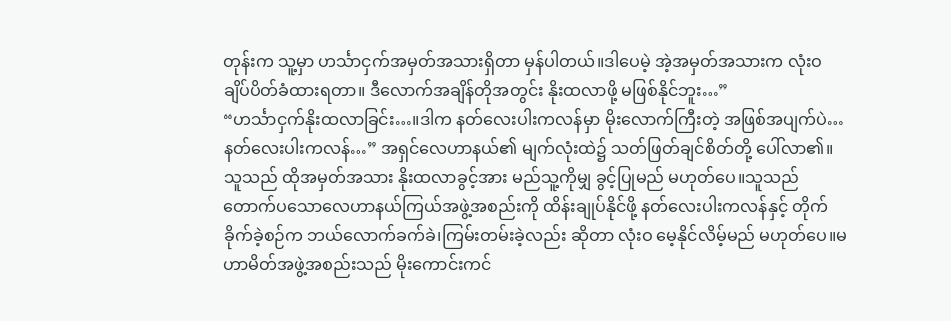တုန်းက သူ့မှာ ဟင်္သာငှက်အမှတ်အသားရှိတာ မှန်ပါတယ်။ဒါပေမဲ့ အဲ့အမှတ်အသားက လုံးဝ ချိပ်ပိတ်ခံထားရတာ။ ဒီလောက်အချိန်တိုအတွင်း နိုးထလာဖို့ မဖြစ်နိုင်ဘူး…”
“ဟင်္သာငှက်နိုးထလာခြင်း…။ဒါက နတ်လေးပါးကလန်မှာ မိုးလောက်ကြီးတဲ့ အဖြစ်အပျက်ပဲ…နတ်လေးပါးကလန်…” အရှင်လေဟာနယ်၏ မျက်လုံးထဲ၌ သတ်ဖြတ်ချင်စိတ်တို့ ပေါ်လာ၏။သူသည် ထိုအမှတ်အသား နိုးထလာခွင့်အား မည်သူ့ကိုမျှ ခွင့်ပြုမည် မဟုတ်ပေ။သူသည် တောက်ပသောလေဟာနယ်ကြယ်အဖွဲ့အစည်းကို ထိန်းချုပ်နိုင်ဖို့ နတ်လေးပါးကလန်နှင့် တိုက်ခိုက်ခဲ့စဉ်က ဘယ်လောက်ခက်ခဲ၊ကြမ်းတမ်းခဲ့လည်း ဆိုတာ လုံးဝ မေ့နိုင်လိမ့်မည် မဟုတ်ပေ။မဟာမိတ်အဖွဲ့အစည်းသည် မိုးကောင်းကင်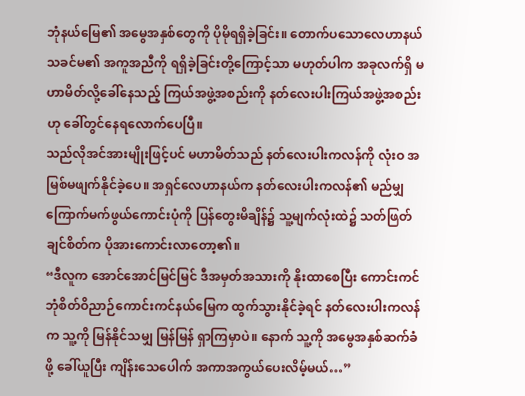ဘုံနယ်မြေ၏ အမွေအနှစ်တွေကို ပိုမိုရရှိခဲ့ခြင်း။ တောက်ပသောလေဟာနယ်သခင်မ၏ အကူအညီကို ရရှိခဲ့ခြင်းတို့ကြောင့်သာ မဟုတ်ပါက အခုလက်ရှိ မဟာမိတ်လို့ခေါ်နေသည့် ကြယ်အဖွဲ့အစည်းကို နတ်လေးပါးကြယ်အဖွဲ့အစည်းဟု ခေါ်တွင်နေရလောက်ပေပြီ။
သည်လိုအင်အားမျိုးဖြင့်ပင် မဟာမိတ်သည် နတ်လေးပါးကလန်ကို လုံးဝ အမြစ်မဖျက်နိုင်ခဲ့ပေ။ အရှင်လေဟာနယ်က နတ်လေးပါးကလန်၏ မည်မျှကြောက်မက်ဖွယ်ကောင်းပုံကို ပြန်တွေးမိချိန်၌ သူ့မျက်လုံးထဲ၌ သတ်ဖြတ်ချင်စိတ်က ပိုအားကောင်းလာတော့၏။
“ဒီလူက အောင်အောင်မြင်မြင် ဒီအမှတ်အသားကို နိုးထာစေပြီး ကောင်းကင်ဘုံစိတ်ဝိညာဉ်ကောင်းကင်နယ်မြေက ထွက်သွားနိုင်ခဲ့ရင် နတ်လေးပါးကလန်က သူ့ကို မြန်နိုင်သမျှ မြန်မြန် ရှာကြမှာပဲ။ နောက် သူ့ကို အမွေအနှစ်ဆက်ခံဖို့ ခေါ်ယူပြီး ကျိန်းသေပေါက် အကာအကွယ်ပေးလိမ့်မယ်…”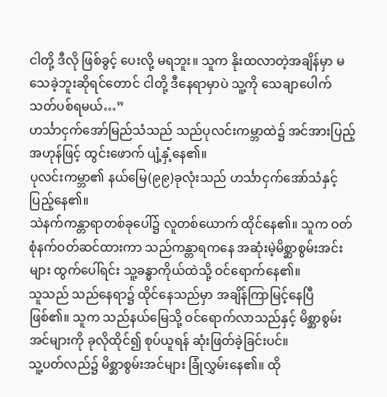ငါတို့ ဒီလို ဖြစ်ခွင့် ပေးလို့ မရဘူး။ သူက နိုးထလာတဲ့အချိန်မှာ မသေခဲ့ဘူးဆိုရင်တောင် ငါတို့ ဒီနေရာမှာပဲ သူ့ကို သေချာပေါက် သတ်ပစ်ရမယ်…”
ဟင်္သာငှက်အော်မြည်သံသည် သည်ပုလင်းကမ္ဘာထဲ၌ အင်အားပြည့်အဟုန်ဖြင့် ထွင်းဖောက် ပျံ့နှံ့နေ၏။
ပုလင်းကမ္ဘာ၏ နယ်မြေ(၉၉)ခုလုံးသည် ဟင်္သာငှက်အော်သံနှင့် ပြည့်နေ၏။
သဲနက်ကန္တာရာတစ်ခုပေါ်၌ လူတစ်ယောက် ထိုင်နေ၏။ သူက ဝတ်စုံနက်ဝတ်ဆင်ထားကာ သည်ကန္တာရကနေ အဆုံးမဲ့မိစ္ဆာစွမ်းအင်းများ ထွက်ပေါ်ရင်း သူ့ခန္ဓာကိုယ်ထဲသို့ ဝင်ရောက်နေ၏။
သူသည် သည်နေရာ၌ ထိုင်နေသည်မှာ အချိန်ကြာမြင့်နေပြီ ဖြစ်၏။ သူက သည်နယ်မြေသို့ ဝင်ရောက်လာသည်နှင့် မိစ္ဆာစွမ်းအင်များကို ခုလိုထိုင်၍ စုပ်ယူရန် ဆုံးဖြတ်ခဲ့ခြင်းပင်။
သူ့ပတ်လည်၌ မိစ္ဆာစွမ်းအင်များ ခြုံလွှမ်းနေ၏။ ထို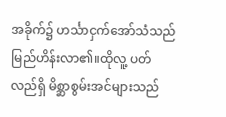အခိုက်၌ ဟင်္သာငှက်အော်သံသည် မြည်ဟိန်းလာ၏။ထိုလူ့ ပတ်လည်ရှိ မိစ္ဆာစွမ်းအင်များသည်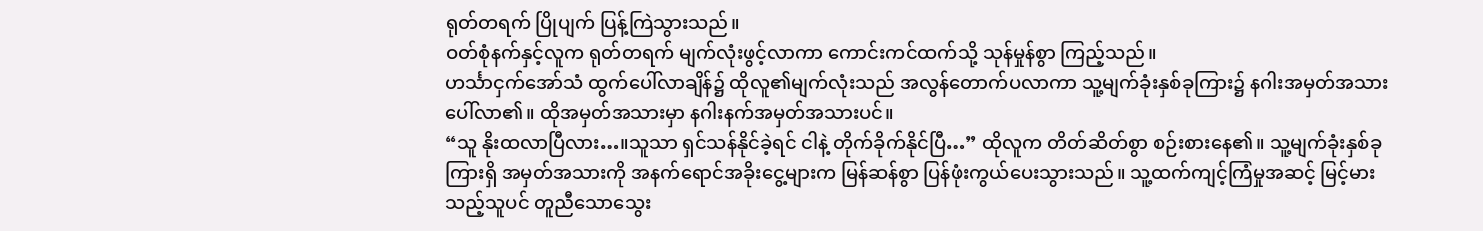ရုတ်တရက် ပြိုပျက် ပြန့်ကြဲသွားသည်။
ဝတ်စုံနက်နှင့်လူက ရုတ်တရက် မျက်လုံးဖွင့်လာကာ ကောင်းကင်ထက်သို့ သုန်မှုန်စွာ ကြည့်သည်။
ဟင်္သာငှက်အော်သံ ထွက်ပေါ်လာချိန်၌ ထိုလူ၏မျက်လုံးသည် အလွန်တောက်ပလာကာ သူ့မျက်ခုံးနှစ်ခုကြား၌ နဂါးအမှတ်အသား ပေါ်လာ၏။ ထိုအမှတ်အသားမှာ နဂါးနက်အမှတ်အသားပင်။
“သူ နိုးထလာပြီလား…။သူသာ ရှင်သန်နိုင်ခဲ့ရင် ငါနဲ့ တိုက်ခိုက်နိုင်ပြီ…” ထိုလူက တိတ်ဆိတ်စွာ စဉ်းစားနေ၏။ သူ့မျက်ခုံးနှစ်ခုကြားရှိ အမှတ်အသားကို အနက်ရောင်အခိုးငွေ့များက မြန်ဆန်စွာ ပြန်ဖုံးကွယ်ပေးသွားသည်။ သူ့ထက်ကျင့်ကြံမှုအဆင့် မြင့်မားသည့်သူပင် တူညီသောသွေး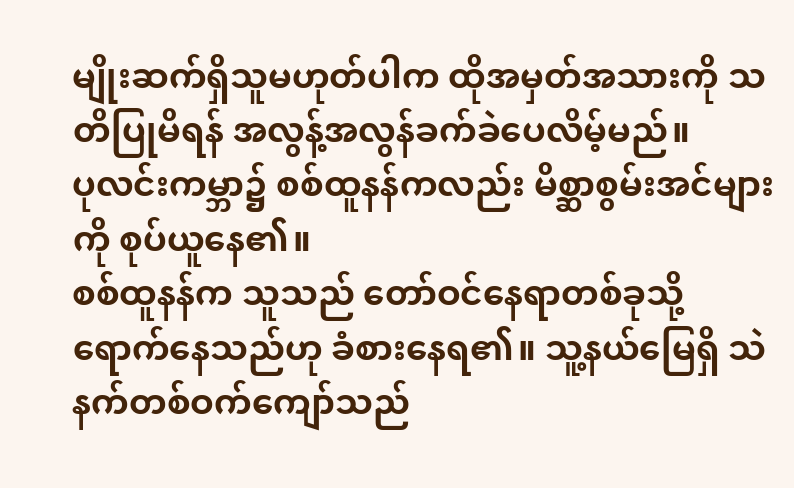မျိုးဆက်ရှိသူမဟုတ်ပါက ထိုအမှတ်အသားကို သတိပြုမိရန် အလွန့်အလွန်ခက်ခဲပေလိမ့်မည်။
ပုလင်းကမ္ဘာ၌ စစ်ထူနန်ကလည်း မိစ္ဆာစွမ်းအင်များကို စုပ်ယူနေ၏။
စစ်ထူနန်က သူသည် တော်ဝင်နေရာတစ်ခုသို့ ရောက်နေသည်ဟု ခံစားနေရ၏။ သူ့နယ်မြေရှိ သဲနက်တစ်ဝက်ကျော်သည်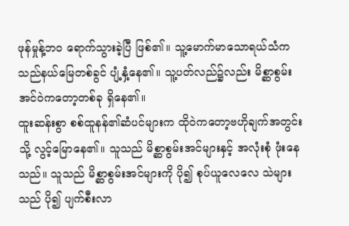ဖုန်မှုန့်ဘဝ ရောက်သွားခဲ့ပြီ ဖြစ်၏။ သူ့မောက်မာသောရယ်သံက သည်နယ်မြေတစ်ခွင် ပျံ့နှံ့နေ၏။ သူ့ပတ်လည်၌လည်း မိစ္ဆာစွမ်းအင်ဝဲကတော့တစ်ခု ရှိနေ၏။
ထူးဆန်းစွာ စစ်ထူနန်၏ဆံပင်များက ထိုဝဲကတော့ဗဟိုချက်အတွင်းသို့ လွင့်မြောနေ၏။ သူသည် မိစ္ဆာစွမ်းအင်များနှင့် အလုံးစုံ ဖုံးနေသည်။ သူသည် မိစ္ဆာစွမ်းအင်များကို ပို၍ စုပ်ယူလေလေ သဲများသည် ပို၍ ပျက်စီးလာ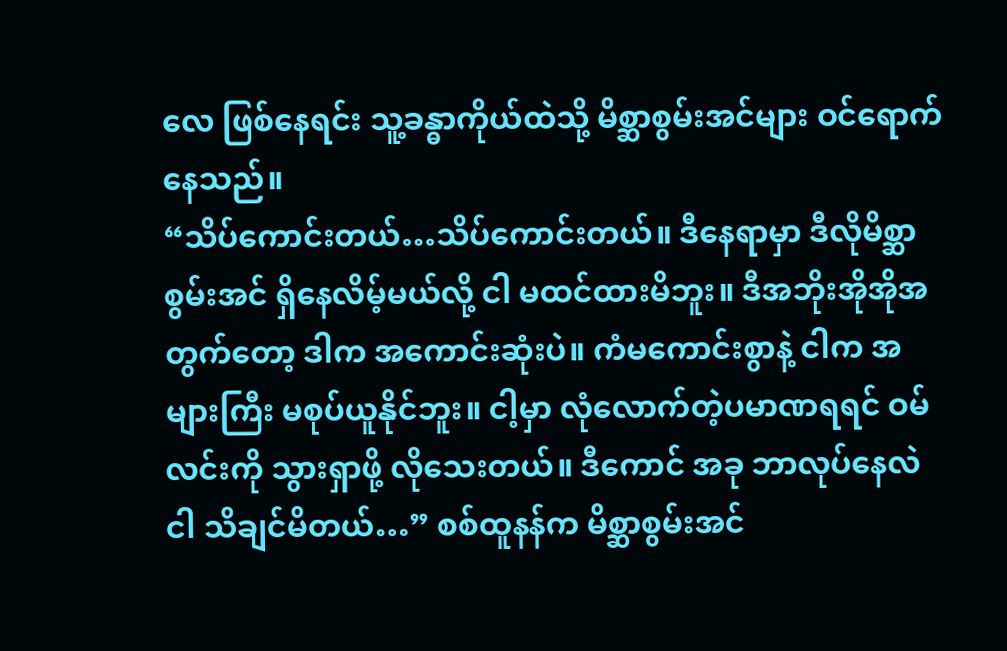လေ ဖြစ်နေရင်း သူ့ခန္ဓာကိုယ်ထဲသို့ မိစ္ဆာစွမ်းအင်များ ဝင်ရောက်နေသည်။
“သိပ်ကောင်းတယ်…သိပ်ကောင်းတယ်။ ဒီနေရာမှာ ဒီလိုမိစ္ဆာစွမ်းအင် ရှိနေလိမ့်မယ်လို့ ငါ မထင်ထားမိဘူး။ ဒီအဘိုးအိုအိုအတွက်တော့ ဒါက အကောင်းဆုံးပဲ။ ကံမကောင်းစွာနဲ့ ငါက အများကြီး မစုပ်ယူနိုင်ဘူး။ ငါ့မှာ လုံလောက်တဲ့ပမာဏရရင် ဝမ်လင်းကို သွားရှာဖို့ လိုသေးတယ်။ ဒီကောင် အခု ဘာလုပ်နေလဲ ငါ သိချင်မိတယ်…” စစ်ထူနန်က မိစ္ဆာစွမ်းအင်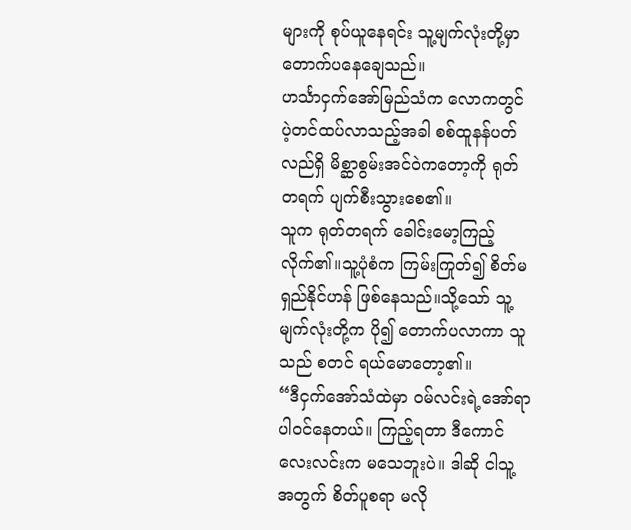များကို စုပ်ယူနေရင်း သူ့မျက်လုံးတို့မှာ တောက်ပနေချေသည်။
ဟင်္သာငှက်အော်မြည်သံက လောကတွင် ပဲ့တင်ထပ်လာသည့်အခါ စစ်ထူနန်ပတ်လည်ရှိ မိစ္ဆာစွမ်းအင်ဝဲကတော့ကို ရုတ်တရက် ပျက်စီးသွားစေ၏။
သူက ရုတ်တရက် ခေါင်းမော့ကြည့်လိုက်၏။သူ့ပုံစံက ကြမ်းကြုတ်၍ စိတ်မရှည်နိုင်ဟန် ဖြစ်နေသည်။သို့သော် သူ့မျက်လုံးတို့က ပို၍ တောက်ပလာကာ သူသည် စတင် ရယ်မောတော့၏။
“ဒီငှက်အော်သံထဲမှာ ဝမ်လင်းရဲ့အော်ရာ ပါဝင်နေတယ်။ ကြည့်ရတာ ဒီကောင်လေးလင်းက မသေဘူးပဲ။ ဒါဆို ငါသူ့အတွက် စိတ်ပူစရာ မလို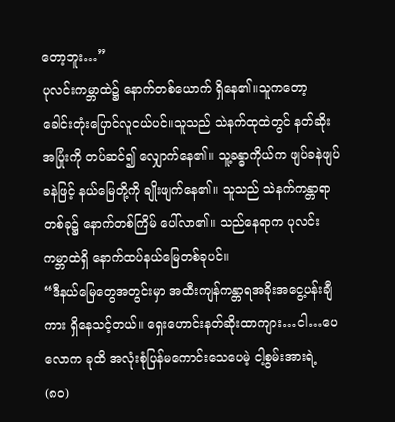တော့ဘူး…”
ပုလင်းကမ္ဘာထဲ၌ နောက်တစ်ယောက် ရှိနေ၏။သူကတော့ ခေါင်းတုံးပြောင်လူငယ်ပင်။သူသည် သဲနက်ထုထဲတွင် နတ်ဆိုးအပြုံးကို တပ်ဆင်၍ လျှောက်နေ၏။ သူ့ခန္ဓာကိုယ်က ဖျပ်ခနဲဖျပ်ခနဲဖြင့် နယ်မြေတို့ကို ချိုးဖျက်နေ၏။ သူသည် သဲနက်ကန္တာရာတစ်ခု၌ နောက်တစ်ကြိမ် ပေါ်လာ၏။ သည်နေရာက ပုလင်းကမ္ဘာထဲရှိ နောက်ထပ်နယ်မြေတစ်ခုပင်။
“ဒီနယ်မြေတွေအတွင်းမှာ အထီးကျန်ကန္တာရအခိုးအငွေ့ပန်းချီကား ရှိနေသင့်တယ်။ ရှေးဟောင်းနတ်ဆိုးထာကျား…ငါ…ပေလောက ခုထိ အလုံးစုံပြန်မကောင်းသေပေမဲ့ ငါ့စွမ်းအားရဲ့ (၈၀)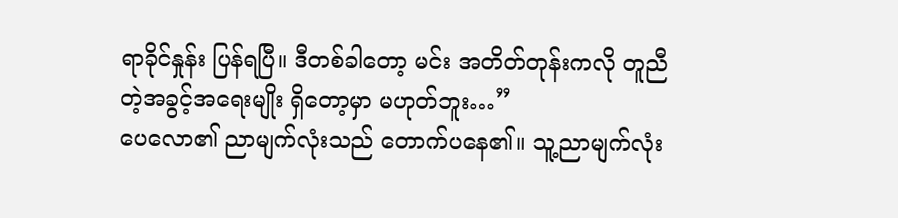ရာခိုင်နှုန်း ပြန်ရပြီ။ ဒီတစ်ခါတော့ မင်း အတိတ်တုန်းကလို တူညီတဲ့အခွင့်အရေးမျိုး ရှိတော့မှာ မဟုတ်ဘူး…”
ပေလော၏ ညာမျက်လုံးသည် တောက်ပနေ၏။ သူ့ညာမျက်လုံး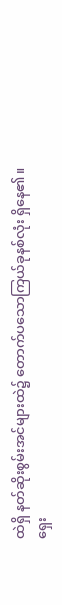ထဲရှိ နတ်ဆိုးစွမ်းအင်များထဲ၌ တောက်ပသောကြယ်ခုနစ်လုံး ရှိနေ၏။
ရှေး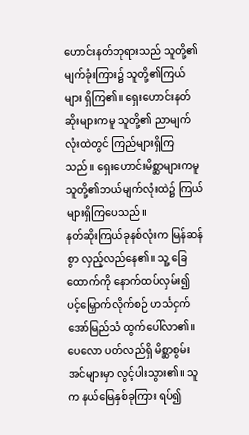ဟောင်းနတ်ဘုရားသည် သူတို့၏မျက်ခုံးကြား၌ သူတို့၏ကြယ်များ ရှိကြ၏။ ရှေးဟောင်းနတ်ဆိုးများကမူ သူတို့၏ ညာမျက်လုံးထဲတွင် ကြည်များရှိကြသည်။ ရှေးဟောင်းမိစ္ဆာများကမူ သူတို့၏ဘယ်မျက်လုံးထဲ၌ ကြယ်များရှိကြပေသည်။
နတ်ဆိုးကြယ်ခုနစ်လုံးက မြန်ဆန်စွာ လှည့်လည်နေ၏။ သူ့ ခြေထောက်ကို နောက်ထပ်လှမ်း၍ ပင့်မြှောက်လိုက်စဉ် ဟင်္သငှက်အော်မြည်သံ ထွက်ပေါ်လာ၏။ ပေလော ပတ်လည်ရှိ မိစ္ဆာစွမ်းအင်များမှာ လွင့်ပါးသွား၏။ သူက နယ်မြေနှစ်ခုကြား ရပ်၍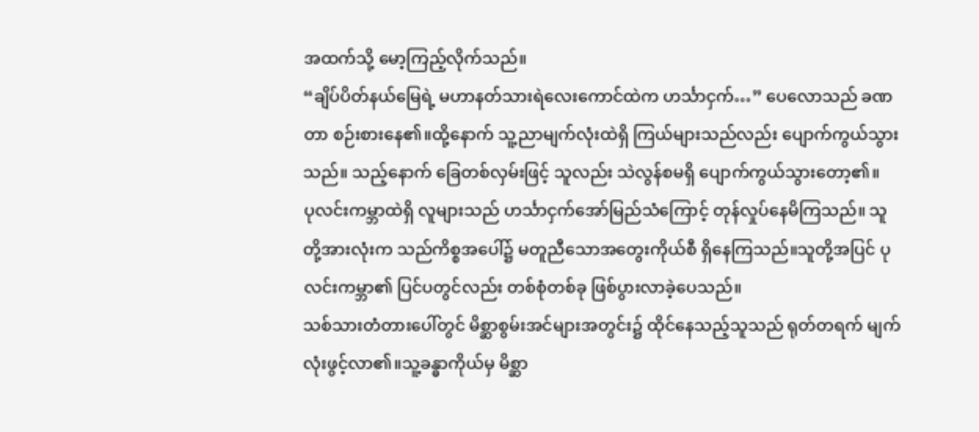အထက်သို့ မော့ကြည့်လိုက်သည်။
“ချိပ်ပိတ်နယ်မြေရဲ့ မဟာနတ်သားရဲလေးကောင်ထဲက ဟင်္သာငှက်…” ပေလောသည် ခဏတာ စဉ်းစားနေ၏။ထို့နောက် သူ့ညာမျက်လုံးထဲရှိ ကြယ်များသည်လည်း ပျောက်ကွယ်သွားသည်။ သည့်နောက် ခြေတစ်လှမ်းဖြင့် သူလည်း သဲလွန်စမရှိ ပျောက်ကွယ်သွားတော့၏။
ပုလင်းကမ္ဘာထဲရှိ လူများသည် ဟင်္သာငှက်အော်မြည်သံကြောင့် တုန်လှုပ်နေမိကြသည်။ သူတို့အားလုံးက သည်ကိစ္စအပေါ်၌ မတူညီသောအတွေးကိုယ်စီ ရှိနေကြသည်။သူတို့အပြင် ပုလင်းကမ္ဘာ၏ ပြင်ပတွင်လည်း တစ်စုံတစ်ခု ဖြစ်ပွားလာခဲ့ပေသည်။
သစ်သားတံတားပေါ်တွင် မိစ္ဆာစွမ်းအင်များအတွင်း၌ ထိုင်နေသည့်သူသည် ရုတ်တရက် မျက်လုံးဖွင့်လာ၏။သူ့ခန္ဓာကိုယ်မှ မိစ္ဆာ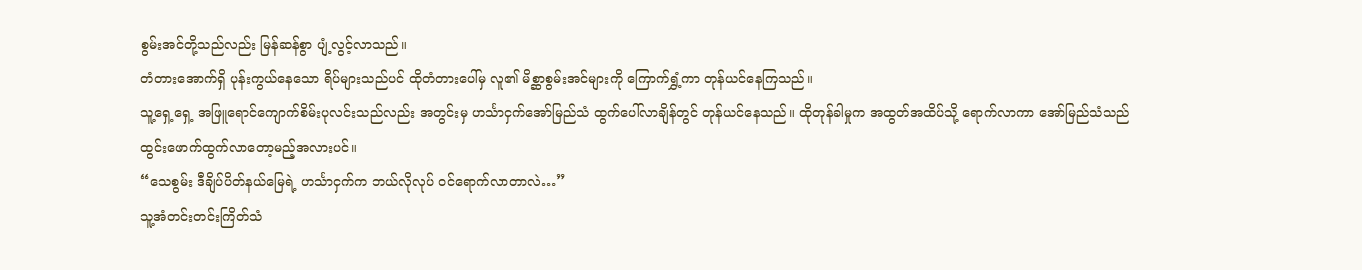စွမ်းအင်တို့သည်လည်း မြန်ဆန်စွာ ပျံ့လွင့်လာသည်။
တံတားအောက်ရှိ ပုန်းကွယ်နေသော ရိပ်များသည်ပင် ထိုတံတားပေါ်မှ လူ၏ မိစ္ဆာစွမ်းအင်များကို ကြောက်ရွှံ့ကာ တုန်ယင်နေကြသည်။
သူ့ရှေ့ရှေ့ အဖြူရောင်ကျောက်စိမ်းပုလင်းသည်လည်း အတွင်းမှ ဟင်္သာငှက်အော်မြည်သံ ထွက်ပေါ်လာချိန်တွင် တုန်ယင်နေသည်။ ထိုတုန်ခါမှုက အထွတ်အထိပ်သို့ ရောက်လာကာ အော်မြည်သံသည် ထွင်းဖောက်ထွက်လာတော့မည့်အလားပင်။
“သေစွမ်း ဒီချိပ်ပိတ်နယ်မြေရဲ့ ဟင်္သာငှက်က ဘယ်လိုလုပ် ဝင်ရောက်လာတာလဲ…”
သူ့အံတင်းတင်းကြိတ်သံ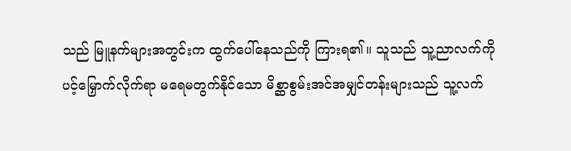သည် မြူနက်များအတွင်းက ထွက်ပေါ်နေသည်ကို ကြားရ၏။ သူသည် သူ့ညာလက်ကို ပင့်မြှောက်လိုက်ရာ မရေမတွက်နိုင်သော မိစ္ဆာစွမ်းအင်အမျှင်တန်းများသည် သူ့လက်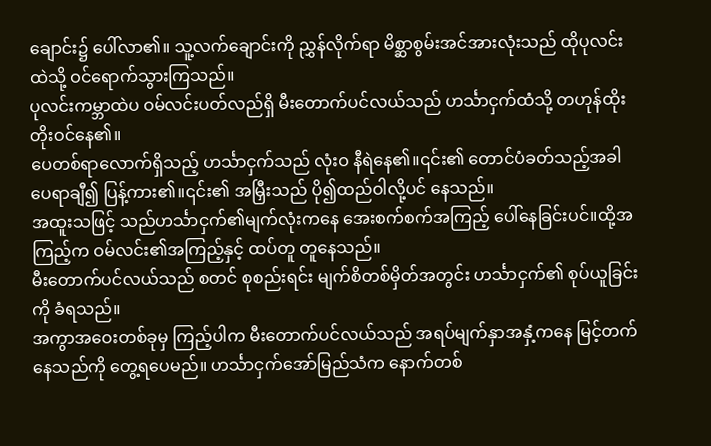ချောင်း၌ ပေါ်လာ၏။ သူ့လက်ချောင်းကို ညွှန်လိုက်ရာ မိစ္ဆာစွမ်းအင်အားလုံးသည် ထိုပုလင်းထဲသို့ ဝင်ရောက်သွားကြသည်။
ပုလင်းကမ္ဘာထဲပ ဝမ်လင်းပတ်လည်ရှိ မီးတောက်ပင်လယ်သည် ဟင်္သာငှက်ထံသို့ တဟုန်ထိုး တိုးဝင်နေ၏။
ပေတစ်ရာလောက်ရှိသည့် ဟင်္သာငှက်သည် လုံးဝ နီရဲနေ၏။၎င်း၏ တောင်ပံခတ်သည့်အခါ ပေရာချီ၍ ပြန့်ကား၏။၎င်း၏ အမြှီးသည် ပို၍ထည်ဝါလို့ပင် နေသည်။
အထူးသဖြင့် သည်ဟင်္သာငှက်၏မျက်လုံးကနေ အေးစက်စက်အကြည့် ပေါ်နေခြင်းပင်။ထို့အကြည့်က ဝမ်လင်း၏အကြည့်နှင့် ထပ်တူ တူနေသည်။
မီးတောက်ပင်လယ်သည် စတင် စုစည်းရင်း မျက်စိတစ်မှိတ်အတွင်း ဟင်္သာငှက်၏ စုပ်ယူခြင်းကို ခံရသည်။
အကွာအဝေးတစ်ခုမှ ကြည့်ပါက မီးတောက်ပင်လယ်သည် အရပ်မျက်နှာအနှံ့ကနေ မြင့်တက်နေသည်ကို တွေ့ရပေမည်။ ဟင်္သာငှက်အော်မြည်သံက နောက်တစ်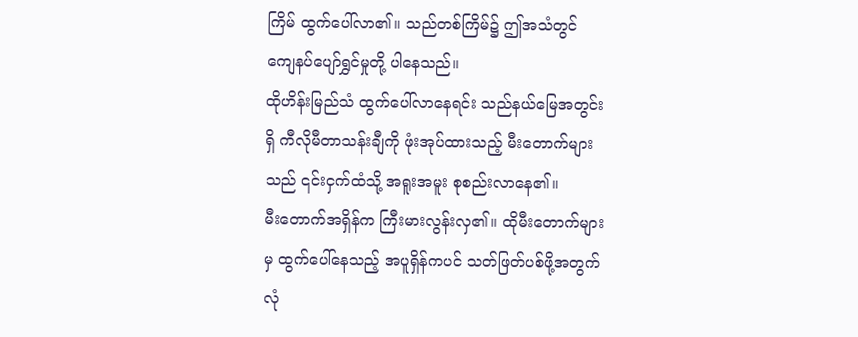ကြိမ် ထွက်ပေါ်လာ၏။ သည်တစ်ကြိမ်၌ ဤအသံတွင် ကျေနပ်ပျော်ရွှင်မှုတို့ ပါနေသည်။
ထိုဟိန်းမြည်သံ ထွက်ပေါ်လာနေရင်း သည်နယ်မြေအတွင်းရှိ ကီလိုမီတာသန်းချီကို ဖုံးအုပ်ထားသည့် မီးတောက်များသည် ၎င်းငှက်ထံသို့ အရူးအမူး စုစည်းလာနေ၏။
မီးတောက်အရှိန်က ကြီးမားလွန်းလှ၏။ ထိုမီးတောက်များမှ ထွက်ပေါ်နေသည့် အပူရှိန်ကပင် သတ်ဖြတ်ပစ်ဖို့အတွက် လုံ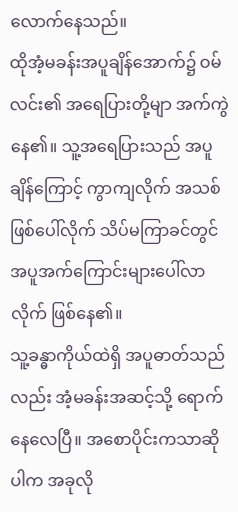လောက်နေသည်။
ထိုအံ့မခန်းအပူချိန်အောက်၌ ဝမ်လင်း၏ အရေပြားတို့မျာ အက်ကွဲနေ၏။ သူ့အရေပြားသည် အပူချိန်ကြောင့် ကွာကျလိုက် အသစ်ဖြစ်ပေါ်လိုက် သိပ်မကြာခင်တွင် အပူအက်ကြောင်းများပေါ်လာလိုက် ဖြစ်နေ၏။
သူ့ခန္ဓာကိုယ်ထဲရှိ အပူဓာတ်သည်လည်း အံ့မခန်းအဆင့်သို့ ရောက်နေလေပြီ။ အစောပိုင်းကသာဆိုပါက အခုလို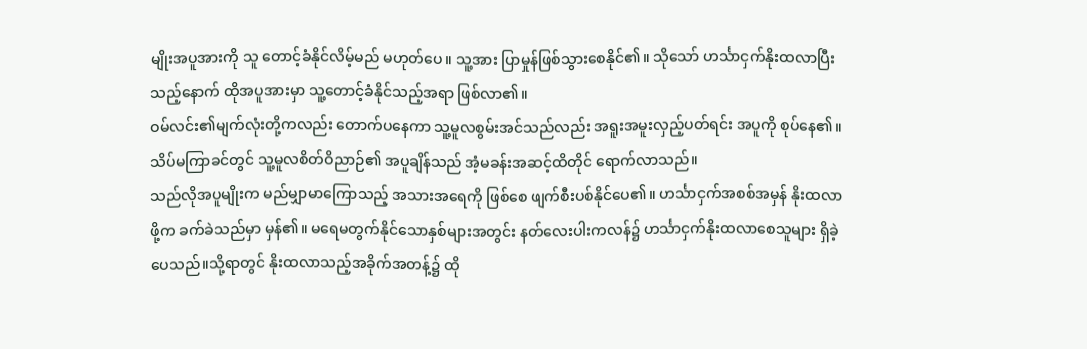မျိုးအပူအားကို သူ တောင့်ခံနိုင်လိမ့်မည် မဟုတ်ပေ။ သူ့အား ပြာမှုန်ဖြစ်သွားစေနိုင်၏။ သိုသော် ဟင်္သာငှက်နိုးထလာပြီးသည့်နောက် ထိုအပူအားမှာ သူ့တောင့်ခံနိုင်သည့်အရာ ဖြစ်လာ၏။
ဝမ်လင်း၏မျက်လုံးတို့ကလည်း တောက်ပနေကာ သူ့မူလစွမ်းအင်သည်လည်း အရူးအမူးလှည့်ပတ်ရင်း အပူကို စုပ်နေ၏။ သိပ်မကြာခင်တွင် သူ့မူလစိတ်ဝိညာဉ်၏ အပူချိန်သည် အံ့မခန်းအဆင့်ထိတိုင် ရောက်လာသည်။
သည်လိုအပူမျိုးက မည်မျှာမာကြောသည့် အသားအရေကို ဖြစ်စေ ဖျက်စီးပစ်နိုင်ပေ၏။ ဟင်္သာငှက်အစစ်အမှန် နိုးထလာဖို့က ခက်ခဲသည်မှာ မှန်၏။ မရေမတွက်နိုင်သောနှစ်များအတွင်း နတ်လေးပါးကလန်၌ ဟင်္သာငှက်နိုးထလာစေသူများ ရှိခဲ့ပေသည်။သို့ရာတွင် နိုးထလာသည့်အခိုက်အတန့်၌ ထို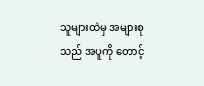သူများထဲမှ အများစုသည် အပူကို တောင့်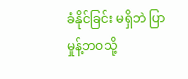ခံနိုင်ခြင်း မရှိဘဲ ပြာမှုန့်ဘဝသို့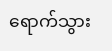ရောက်သွား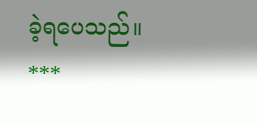ခဲ့ရပေသည်။
***